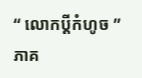“ លោកប្ដីកំហូច ” ភាគ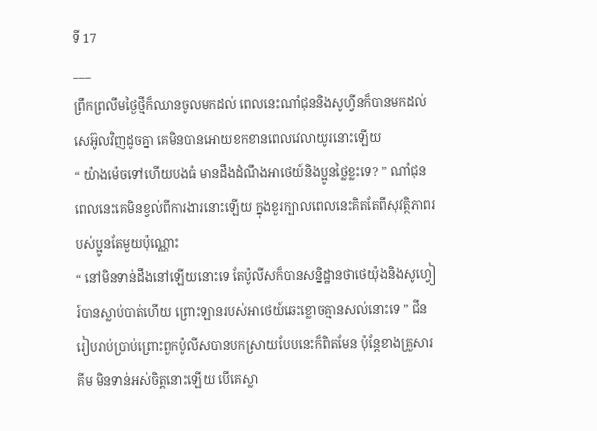ទី 17
___
ព្រឹកព្រលឹមថ្ងៃថ្មីក៏ឈានចូលមកដល់ ពេលនេះណាំជុននិងសូហ្វីនក៏បានមកដល់សេអ៊ូលវិញដូចគ្នា គេមិនបានអោយខកខានពេលវេលាយូរនោះឡើយ
“ យ៉ាងម៉េចទៅហើយបងធំ មានដឹងដំណឹងអាថេយ៍និងប្អូនថ្លៃខ្លះទេ? ” ណាំជុន ពេលនេះគេមិនខ្វល់ពីការងារនោះឡើយ ក្នុងខួរក្បាលពេលនេះគិតតែពីសុវត្ថិភាពរបស់ប្អូនតែមួយប៉ុណ្ណោះ
“ នៅមិនទាន់ដឹងនៅឡើយនោះទេ តែប៉ូលីសក៏បានសន្និដ្ឋានថាថេយ៉ុងនិងសូហ្វៀរ៍បានស្លាប់បាត់ហើយ ព្រោះឡានរបស់អាថេយ៍ឆេះខ្លោចគ្មានសល់នោះទេ ” ជីន រៀបរាប់ប្រាប់ព្រោះពួកប៉ូលីសបានបកស្រាយបែបនេះក៏ពិតមែន ប៉ុន្តែខាងគ្រួសារគីម មិនទាន់អស់ចិត្ដនោះឡើយ បើគេស្លា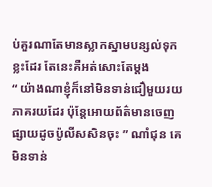ប់គួរណាតែមានស្លាកស្នាមបន្សល់ទុកខ្លះដែរ តែនេះគឺអត់សោះតែម្ដង
“ យ៉ាងណាខ្ញុំក៏នៅមិនទាន់ជឿមួយរយភាគរយដែរ ប៉ុន្តែអោយព័ត៌មានចេញផ្សាយដូចប៉ូលីសសិនចុះ ” ណាំជុន គេមិនទាន់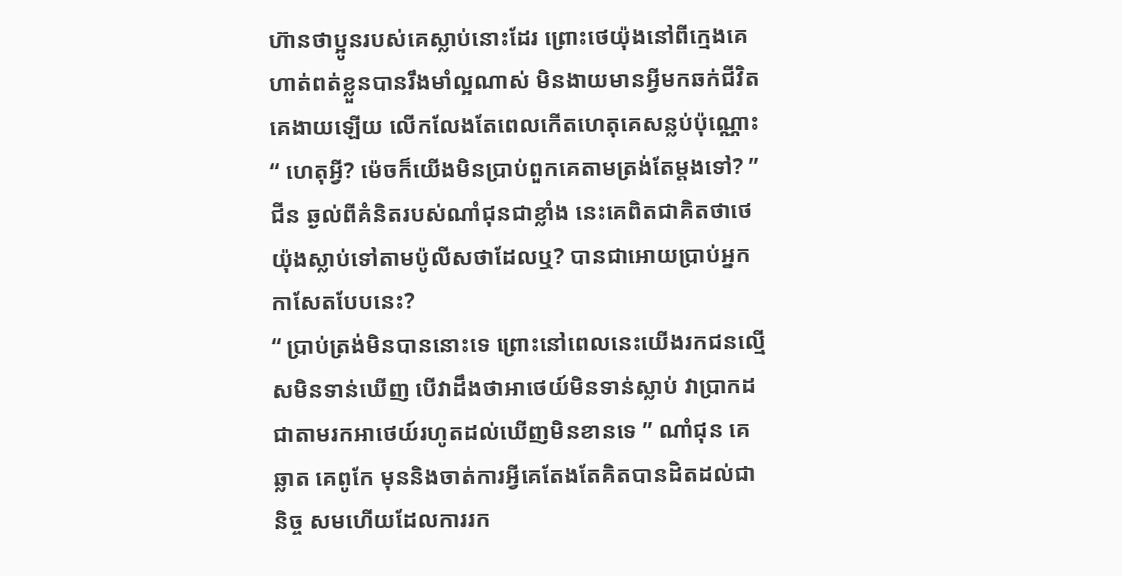ហ៊ានថាប្អូនរបស់គេស្លាប់នោះដែរ ព្រោះថេយ៉ុងនៅពីក្មេងគេហាត់ពត់ខ្លួនបានរឹងមាំល្អណាស់ មិនងាយមានអ្វីមកឆក់ជីវិតគេងាយឡើយ លើកលែងតែពេលកើតហេតុគេសន្លប់ប៉ុណ្ណោះ
“ ហេតុអ្វី? ម៉េចក៏យើងមិនប្រាប់ពួកគេតាមត្រង់តែម្ដងទៅ? ” ជីន ឆ្ងល់ពីគំនិតរបស់ណាំជុនជាខ្លាំង នេះគេពិតជាគិតថាថេយ៉ុងស្លាប់ទៅតាមប៉ូលីសថាដែលឬ? បានជាអោយប្រាប់អ្នកកាសែតបែបនេះ?
“ ប្រាប់ត្រង់មិនបាននោះទេ ព្រោះនៅពេលនេះយើងរកជនល្មើសមិនទាន់ឃើញ បើវាដឹងថាអាថេយ៍មិនទាន់ស្លាប់ វាប្រាកដជាតាមរកអាថេយ៍រហូតដល់ឃើញមិនខានទេ ” ណាំជុន គេឆ្លាត គេពូកែ មុននិងចាត់ការអ្វីគេតែងតែគិតបានដិតដល់ជានិច្ច សមហើយដែលការរក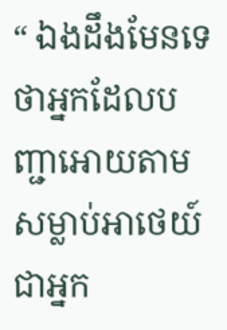“ ឯងដឹងមែនទេថាអ្នកដែលបញ្ជាអោយតាមសម្លាប់អាថេយ៍ជាអ្នក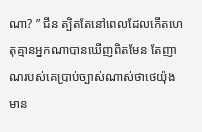ណា? ” ជីន ត្បិតតែនៅពេលដែលកើតហេតុគ្មានអ្នកណាបានឃើញពិតមែន តែញាណរបស់គេប្រាប់ច្បាស់ណាស់ថាថេយ៉ុងមាន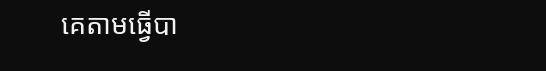គេតាមធ្វើបា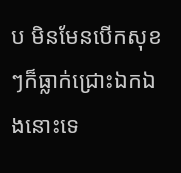ប មិនមែនបើកសុខៗក៏ធ្លាក់ជ្រោះឯកឯងនោះទេ